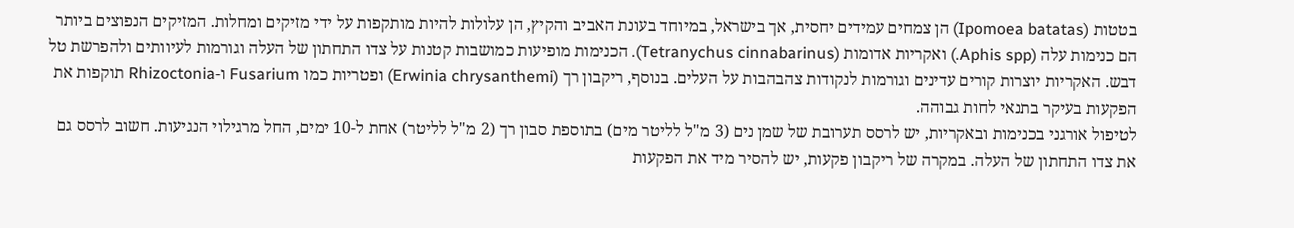בטטות (Ipomoea batatas) הן צמחים עמידים יחסית, אך בישראל, במיוחד בעונת האביב והקיץ, הן עלולות להיות מותקפות על ידי מזיקים ומחלות. המזיקים הנפוצים ביותר הם כנימות עלה (Aphis spp.) ואקריות אדומות (Tetranychus cinnabarinus). הכנימות מופיעות כמושבות קטנות על צדו התחתון של העלה וגורמות לעיוותים ולהפרשת טל דבש. האקריות יוצרות קורים עדינים וגורמות לנקודות צהבהבות על העלים. בנוסף, ריקבון רך (Erwinia chrysanthemi) ופטריות כמו Fusarium ו-Rhizoctonia תוקפות את הפקעות בעיקר בתנאי לחות גבוהה.
לטיפול אורגני בכנימות ובאקריות, יש לרסס תערובת של שמן נים (3 מ"ל לליטר מים) בתוספת סבון רך (2 מ"ל לליטר) אחת ל-10 ימים, החל מרגילוי הנגיעות. חשוב לרסס גם את צדו התחתון של העלה. במקרה של ריקבון פקעות, יש להסיר מיד את הפקעות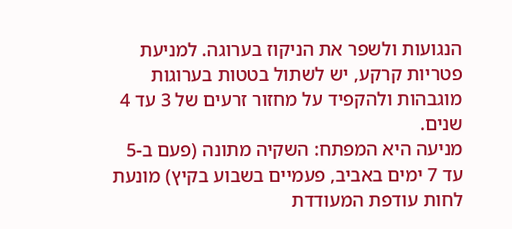הנגועות ולשפר את הניקוז בערוגה. למניעת פטריות קרקע, יש לשתול בטטות בערוגות מוגבהות ולהקפיד על מחזור זרעים של 3 עד 4 שנים.
מניעה היא המפתח: השקיה מתונה (פעם ב-5 עד 7 ימים באביב, פעמיים בשבוע בקיץ) מונעת לחות עודפת המעודדת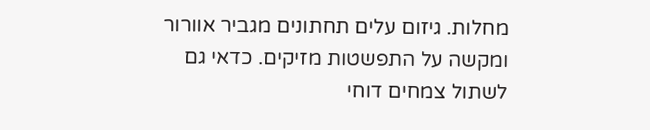מחלות. גיזום עלים תחתונים מגביר אוורור ומקשה על התפשטות מזיקים. כדאי גם לשתול צמחים דוחי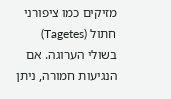מזיקים כמו ציפורני חתול (Tagetes) בשולי הערוגה. אם הנגיעות חמורה, ניתן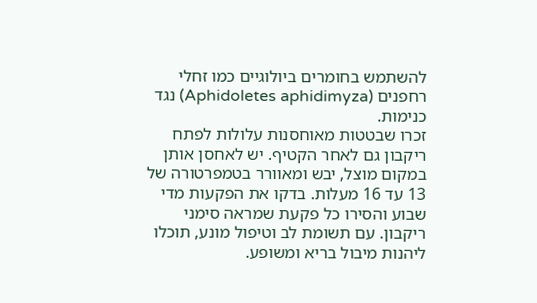להשתמש בחומרים ביולוגיים כמו זחלי רחפנים (Aphidoletes aphidimyza) נגד כנימות.
זכרו שבטטות מאוחסנות עלולות לפתח ריקבון גם לאחר הקטיף. יש לאחסן אותן במקום מוצל, יבש ומאוורר בטמפרטורה של 13 עד 16 מעלות. בדקו את הפקעות מדי שבוע והסירו כל פקעת שמראה סימני ריקבון. עם תשומת לב וטיפול מונע, תוכלו ליהנות מיבול בריא ומשופע.